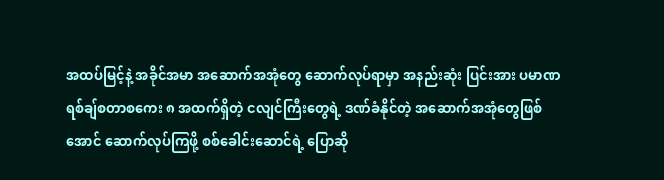အထပ်မြင့်နဲ့ အခိုင်အမာ အဆောက်အအုံတွေ ဆောက်လုပ်ရာမှာ အနည်းဆုံး ပြင်းအား ပမာဏ ရစ်ချ်စတာစကေး ၈ အထက်ရှိတဲ့ ငလျင်ကြီးတွေရဲ့ ဒဏ်ခံနိုင်တဲ့ အဆောက်အအုံတွေဖြစ်အောင် ဆောက်လုပ်ကြဖို့ စစ်ခေါင်းဆောင်ရဲ့ ပြောဆို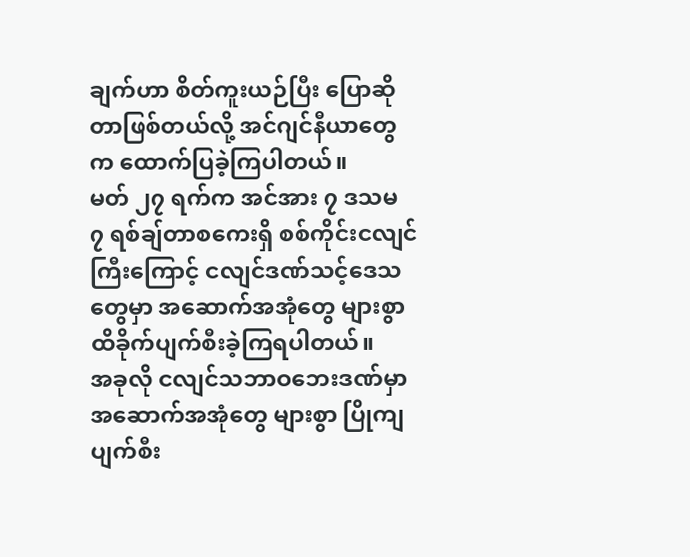ချက်ဟာ စိတ်ကူးယဉ်ပြီး ပြောဆိုတာဖြစ်တယ်လို့ အင်ဂျင်နီယာတွေက ထောက်ပြခဲ့ကြပါတယ်။
မတ် ၂၇ ရက်က အင်အား ၇ ဒသမ ၇ ရစ်ချ်တာစကေးရှိ စစ်ကိုင်းငလျင်ကြီးကြောင့် ငလျင်ဒဏ်သင့်ဒေသတွေမှာ အဆောက်အအုံတွေ များစွာ ထိခိုက်ပျက်စီးခဲ့ကြရပါတယ်။
အခုလို ငလျင်သဘာဝဘေးဒဏ်မှာ အဆောက်အအုံတွေ များစွာ ပြိုကျပျက်စီး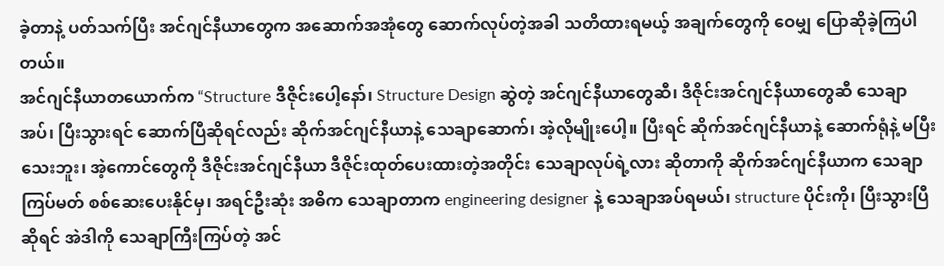ခဲ့တာနဲ့ ပတ်သက်ပြီး အင်ဂျင်နီယာတွေက အဆောက်အအုံတွေ ဆောက်လုပ်တဲ့အခါ သတိထားရမယ့် အချက်တွေကို ဝေမျှ ပြောဆိုခဲ့ကြပါတယ်။
အင်ဂျင်နီယာတယောက်က “Structure ဒီဇိုင်းပေါ့နော်၊ Structure Design ဆွဲတဲ့ အင်ဂျင်နီယာတွေဆီ၊ ဒီဇိုင်းအင်ဂျင်နီယာတွေဆီ သေချာအပ်၊ ပြီးသွားရင် ဆောက်ပြီဆိုရင်လည်း ဆိုက်အင်ဂျင်နီယာနဲ့ သေချာဆောက်၊ အဲ့လိုမျိုးပေါ့။ ပြီးရင် ဆိုက်အင်ဂျင်နီယာနဲ့ ဆောက်ရုံနဲ့ မပြီးသေးဘူး၊ အဲ့ကောင်တွေကို ဒီဇိုင်းအင်ဂျင်နီယာ ဒီဇိုင်းထုတ်ပေးထားတဲ့အတိုင်း သေချာလုပ်ရဲ့လား ဆိုတာကို ဆိုက်အင်ဂျင်နီယာက သေချာကြပ်မတ် စစ်ဆေးပေးနိုင်မှ၊ အရင်ဦးဆုံး အဓိက သေချာတာက engineering designer နဲ့ သေချာအပ်ရမယ်၊ structure ပိုင်းကို၊ ပြီးသွားပြီဆိုရင် အဲဒါကို သေချာကြီးကြပ်တဲ့ အင်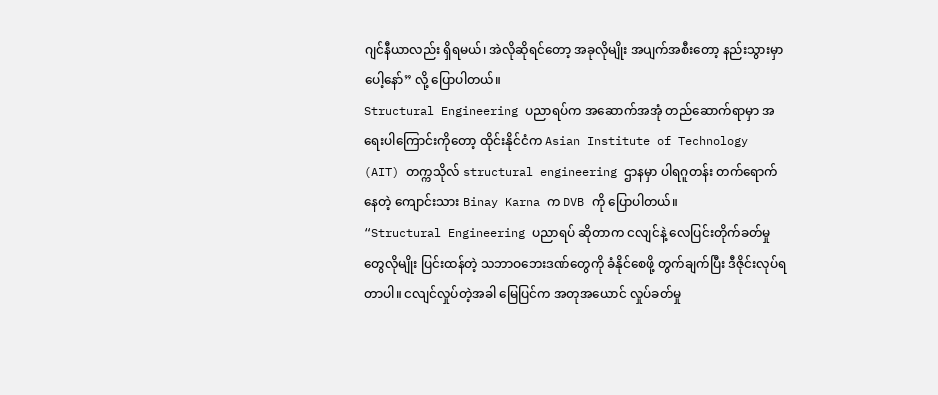ဂျင်နီယာလည်း ရှိရမယ်၊ အဲလိုဆိုရင်တော့ အခုလိုမျိုး အပျက်အစီးတော့ နည်းသွားမှာပေါ့နော်” လို့ ပြောပါတယ်။
Structural Engineering ပညာရပ်က အဆောက်အအုံ တည်ဆောက်ရာမှာ အရေးပါကြောင်းကိုတော့ ထိုင်းနိုင်ငံက Asian Institute of Technology (AIT) တက္ကသိုလ် structural engineering ဌာနမှာ ပါရဂူတန်း တက်ရောက်နေတဲ့ ကျောင်းသား Binay Karna က DVB ကို ပြောပါတယ်။
“Structural Engineering ပညာရပ် ဆိုတာက ငလျင်နဲ့ လေပြင်းတိုက်ခတ်မှုတွေလိုမျိုး ပြင်းထန်တဲ့ သဘာဝဘေးဒဏ်တွေကို ခံနိုင်စေဖို့ တွက်ချက်ပြီး ဒီဇိုင်းလုပ်ရတာပါ။ ငလျင်လှုပ်တဲ့အခါ မြေပြင်က အတုအယောင် လှုပ်ခတ်မှု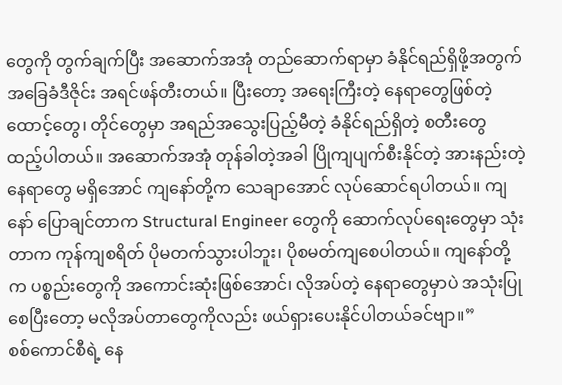တွေကို တွက်ချက်ပြီး အဆောက်အအုံ တည်ဆောက်ရာမှာ ခံနိုင်ရည်ရှိဖို့အတွက် အခြေခံဒီဇိုင်း အရင်ဖန်တီးတယ်။ ပြီးတော့ အရေးကြီးတဲ့ နေရာတွေဖြစ်တဲ့ ထောင့်တွေ၊ တိုင်တွေမှာ အရည်အသွေးပြည့်မီတဲ့ ခံနိုင်ရည်ရှိတဲ့ စတီးတွေ ထည့်ပါတယ်။ အဆောက်အအုံ တုန်ခါတဲ့အခါ ပြိုကျပျက်စီးနိုင်တဲ့ အားနည်းတဲ့ နေရာတွေ မရှိအောင် ကျနော်တို့က သေချာအောင် လုပ်ဆောင်ရပါတယ်။ ကျနော် ပြောချင်တာက Structural Engineer တွေကို ဆောက်လုပ်ရေးတွေမှာ သုံးတာက ကုန်ကျစရိတ် ပိုမတက်သွားပါဘူး၊ ပိုစမတ်ကျစေပါတယ်။ ကျနော်တို့က ပစ္စည်းတွေကို အကောင်းဆုံးဖြစ်အောင်၊ လိုအပ်တဲ့ နေရာတွေမှာပဲ အသုံးပြုစေပြီးတော့ မလိုအပ်တာတွေကိုလည်း ဖယ်ရှားပေးနိုင်ပါတယ်ခင်ဗျာ။”
စစ်ကောင်စီရဲ့ နေ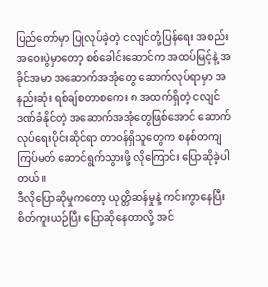ပြည်တော်မှာ ပြုလုပ်ခဲ့တဲ့ ငလျင်တုံ့ပြန်ရေး အစည်းအဝေးပွဲမှာတော့ စစ်ခေါင်းဆောင်က အထပ်မြင့်နဲ့ အခိုင်အမာ အဆောက်အအုံတွေ ဆောက်လုပ်ရာမှာ အနည်းဆုံး ရစ်ချ်စတာစကေး ၈ အထက်ရှိတဲ့ ငလျင်ဒဏ်ခံနိုင်တဲ့ အဆောက်အအုံတွေဖြစ်အောင် ဆောက်လုပ်ရေးပိုင်းဆိုင်ရာ တာဝန်ရှိသူတွေက စနစ်တကျ ကြပ်မတ် ဆောင်ရွက်သွားဖို့ လိုကြောင်း ပြောဆိုခဲ့ပါတယ်။
ဒီလိုပြောဆိုမှုကတော့ ယုတ္တိဆန်မှုနဲ့ ကင်းကွာနေပြီး စိတ်ကူးယဉ်ပြီး ပြောဆိုနေတာလို့ အင်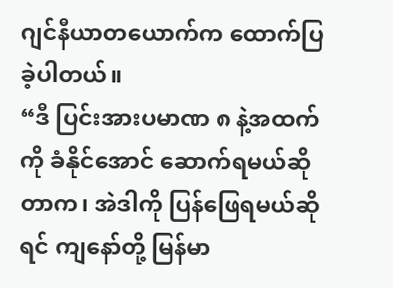ဂျင်နီယာတယောက်က ထောက်ပြခဲ့ပါတယ်။
“ဒီ ပြင်းအားပမာဏ ၈ နဲ့အထက်ကို ခံနိုင်အောင် ဆောက်ရမယ်ဆိုတာက၊ အဲဒါကို ပြန်ဖြေရမယ်ဆိုရင် ကျနော်တို့ မြန်မာ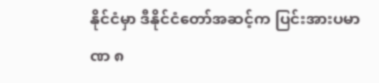နိုင်ငံမှာ ဒီနိုင်ငံတော်အဆင့်က ပြင်းအားပမာဏ ၈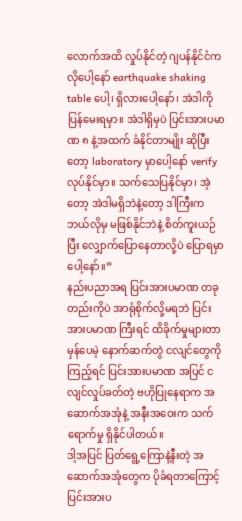လောက်အထိ လှုပ်နိုင်တဲ့ ဂျပန်နိုင်ငံကလိုပေါ့နော် earthquake shaking table ပေါ့၊ ရှိလားပေါ့နော်၊ အဲဒါကို ပြန်မေးရမှာ။ အဲဒါရှိမှပဲ ပြင်းအားပမာဏ ၈ နဲ့အထက် ခံနိုင်တာမျိုး ဆိုပြီးတော့ laboratory မှာပေါ့နော် verify လုပ်နိုင်မှာ။ သက်သေပြနိုင်မှာ၊ အဲ့တော့ အဲဒါမရှိဘဲနဲ့တော့ ဒါကြီးက ဘယ်လိုမှ မဖြစ်နိုင်ဘဲနဲ့ စိတ်ကူးယဉ်ပြီး လျှောက်ပြောနေတာလို့ပဲ ပြောရမှာပေါ့နော်။”
နည်းပညာအရ ပြင်းအားပမာဏ တခုတည်းကိုပဲ အာရုံစိုက်လို့မရဘဲ ပြင်းအားပမာဏ ကြီးရင် ထိခိုက်မှုများတာ မှန်ပေမဲ့ နောက်ဆက်တွဲ ငလျင်တွေကို ကြည့်ရင် ပြင်းအားပမာဏ အပြင် ငလျင်လှုပ်ခတ်တဲ့ ဗဟိုပြုနေရာက အဆောက်အအုံနဲ့ အနီးအဝေးက သက်ရောက်မှု ရှိနိုင်ပါတယ်။
ဒါ့အပြင် ပြတ်ရွေ့ကြောနဲ့နီးတဲ့ အဆောက်အအုံတွေက ပိုခံရတာကြောင့် ပြင်းအားပ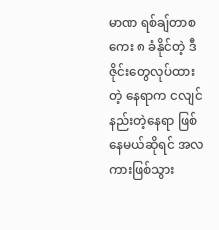မာဏ ရစ်ချ်တာစကေး ၈ ခံနိုင်တဲ့ ဒီဇိုင်းတွေလုပ်ထားတဲ့ နေရာက ငလျင်နည်းတဲ့နေရာ ဖြစ်နေမယ်ဆိုရင် အလကားဖြစ်သွား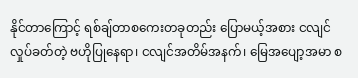နိုင်တာကြောင့် ရစ်ချ်တာစကေးတခုတည်း ပြောမယ့်အစား ငလျင်လှုပ်ခတ်တဲ့ ဗဟိုပြုနေရာ၊ ငလျင်အတိမ်အနက်၊ မြေအပျော့အမာ စ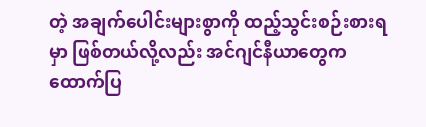တဲ့ အချက်ပေါင်းများစွာကို ထည့်သွင်းစဉ်းစားရမှာ ဖြစ်တယ်လို့လည်း အင်ဂျင်နီယာတွေက ထောက်ပြ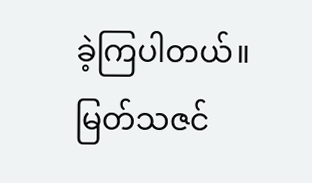ခဲ့ကြပါတယ်။
မြတ်သဇင်